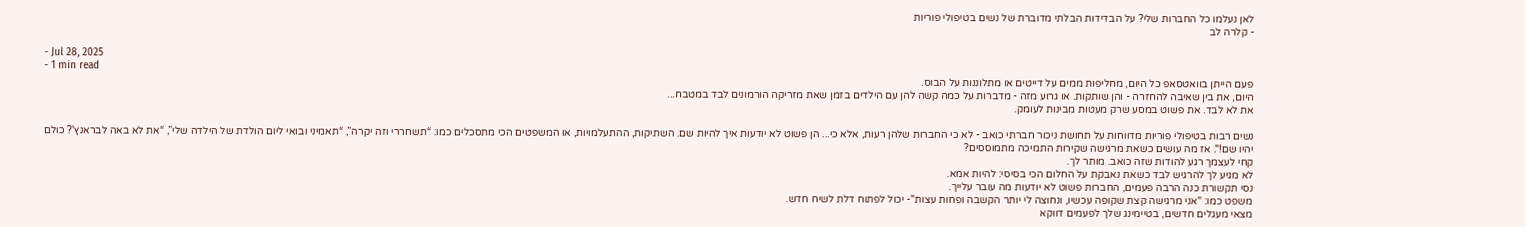לאן נעלמו כל החברות שלי? על הבדידות הבלתי מדוברת של נשים בטיפולי פוריות
- קלרה לב

- Jul 28, 2025
- 1 min read
פעם הייתן בוואטסאפ כל היום, מחליפות ממים על דייטים או מתלוננות על הבוס.
היום, את בין שאיבה להחזרה - והן שותקות. או גרוע מזה - מדברות על כמה קשה להן עם הילדים בזמן שאת מזריקה הורמונים לבד במטבח...
את לא לבד. את פשוט במסע שרק מעטות מבינות לעומק.

נשים רבות בטיפולי פוריות מדווחות על תחושת ניכור חברתי כואב - לא כי החברות שלהן רעות, אלא כי... הן פשוט לא יודעות איך להיות שם. השתיקות, ההתעלמויות, או המשפטים הכי מתסכלים כמו: “תשחררי וזה יקרה”, “תאמיני ובואי ליום הולדת של הילדה שלי”, “את לא באה לבראנץ'? כולם יהיו שם!". אז מה עושים כשאת מרגישה שקירות התמיכה מתמוססים?
קחי לעצמך רגע להודות שזה כואב. מותר לך.
לא מגיע לך להרגיש לבד כשאת נאבקת על החלום הכי בסיסי: להיות אמא.
נסי תקשורת כנה הרבה פעמים, החברות פשוט לא יודעות מה עובר עלייך.
משפט כמו: "אני מרגישה קצת שקופה עכשיו, ונחוצה לי יותר הקשבה ופחות עצות"- יכול לפתוח דלת לשיח חדש.
מצאי מעגלים חדשים, בטיימינג שלך לפעמים דווקא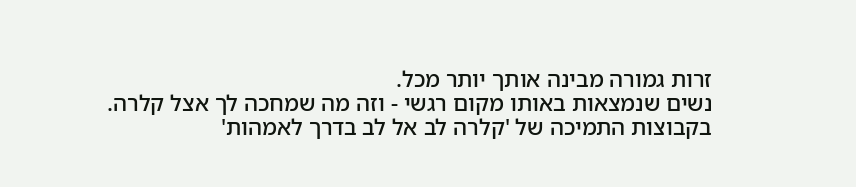זרות גמורה מבינה אותך יותר מכל.
נשים שנמצאות באותו מקום רגשי - וזה מה שמחכה לך אצל קלרה.
בקבוצות התמיכה של 'קלרה לב אל לב בדרך לאמהות'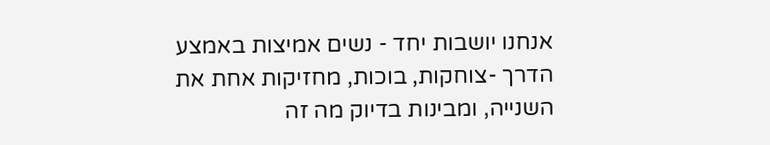אנחנו יושבות יחד - נשים אמיצות באמצע הדרך -צוחקות, בוכות, מחזיקות אחת את השנייה, ומבינות בדיוק מה זה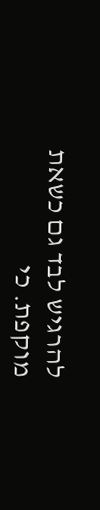להרגיש לבד גם כשאת מוקפת. כי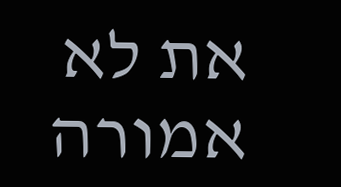את לא אמורה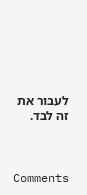לעבור את זה לבד.



Comments